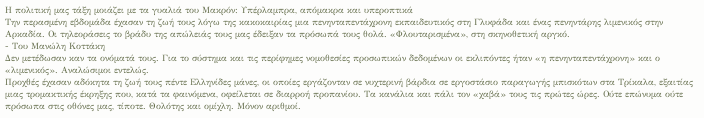Η πολιτική μας τάξη μοιάζει με τα γυαλιά του Μακρόν: Υπέρλαμπρα, απόμακρα και υπεροπτικά
Την περασμένη εβδομάδα έχασαν τη ζωή τους λόγω της κακοκαιρίας μια πενηνταπεντάχρονη εκπαιδευτικός στη Γλυφάδα και ένας πενηντάρης λιμενικός στην Αρκαδία. Οι τηλεοράσεις το βράδυ της απώλειάς τους μας έδειξαν τα πρόσωπά τους θολά. «Φλουταρισμένα», στη σκηνοθετική αργκό.
- Του Μανώλη Κοττάκη
Δεν μετέδωσαν καν τα ονόματά τους. Για το σύστημα και τις περίφημες νομοθεσίες προσωπικών δεδομένων οι εκλιπόντες ήταν «η πενηνταπεντάχρονη» και ο «λιμενικός». Αναλώσιμοι εντελώς.
Προχθές έχασαν αδόκητα τη ζωή τους πέντε Ελληνίδες μάνες, οι οποίες εργάζονταν σε νυχτερινή βάρδια σε εργοστάσιο παραγωγής μπισκότων στα Τρίκαλα, εξαιτίας μιας τρομακτικής έκρηξης που, κατά τα φαινόμενα, οφείλεται σε διαρροή προπανίου. Τα κανάλια και πάλι τον «χαβά» τους τις πρώτες ώρες. Ούτε επώνυμα ούτε πρόσωπα στις οθόνες μας, τίποτε. Θολότης και ομίχλη. Μόνον αριθμοί.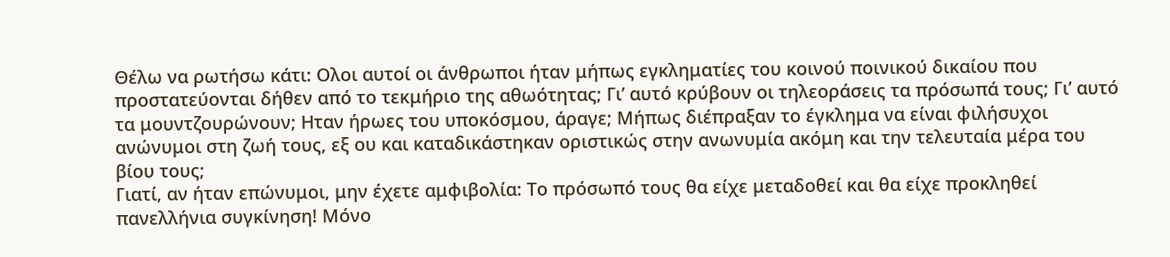Θέλω να ρωτήσω κάτι: Ολοι αυτοί οι άνθρωποι ήταν μήπως εγκληματίες του κοινού ποινικού δικαίου που προστατεύονται δήθεν από το τεκμήριο της αθωότητας; Γι’ αυτό κρύβουν οι τηλεοράσεις τα πρόσωπά τους; Γι’ αυτό τα μουντζουρώνουν; Ηταν ήρωες του υποκόσμου, άραγε; Μήπως διέπραξαν το έγκλημα να είναι φιλήσυχοι ανώνυμοι στη ζωή τους, εξ ου και καταδικάστηκαν οριστικώς στην ανωνυμία ακόμη και την τελευταία μέρα του βίου τους;
Γιατί, αν ήταν επώνυμοι, μην έχετε αμφιβολία: Το πρόσωπό τους θα είχε μεταδοθεί και θα είχε προκληθεί πανελλήνια συγκίνηση! Μόνο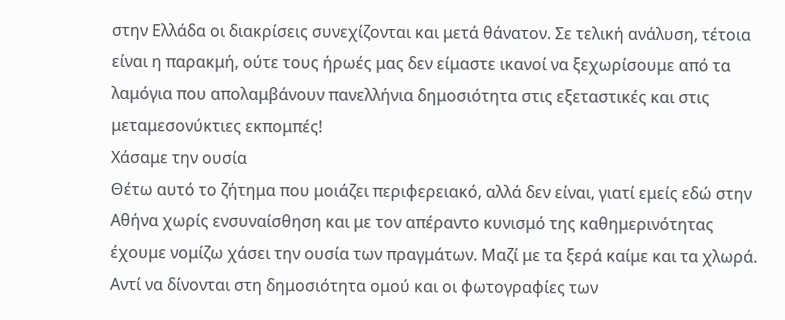στην Ελλάδα οι διακρίσεις συνεχίζονται και μετά θάνατον. Σε τελική ανάλυση, τέτοια είναι η παρακμή, ούτε τους ήρωές μας δεν είμαστε ικανοί να ξεχωρίσουμε από τα λαμόγια που απολαμβάνουν πανελλήνια δημοσιότητα στις εξεταστικές και στις μεταμεσονύκτιες εκπομπές!
Χάσαμε την ουσία
Θέτω αυτό το ζήτημα που μοιάζει περιφερειακό, αλλά δεν είναι, γιατί εμείς εδώ στην Αθήνα χωρίς ενσυναίσθηση και με τον απέραντο κυνισμό της καθημερινότητας έχουμε νομίζω χάσει την ουσία των πραγμάτων. Μαζί με τα ξερά καίμε και τα χλωρά. Αντί να δίνονται στη δημοσιότητα ομού και οι φωτογραφίες των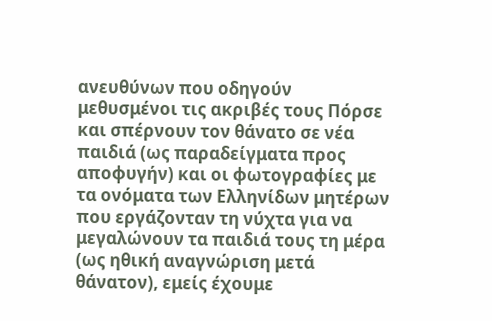ανευθύνων που οδηγούν μεθυσμένοι τις ακριβές τους Πόρσε και σπέρνουν τον θάνατο σε νέα παιδιά (ως παραδείγματα προς αποφυγήν) και οι φωτογραφίες με τα ονόματα των Ελληνίδων μητέρων που εργάζονταν τη νύχτα για να μεγαλώνουν τα παιδιά τους τη μέρα (ως ηθική αναγνώριση μετά θάνατον), εμείς έχουμε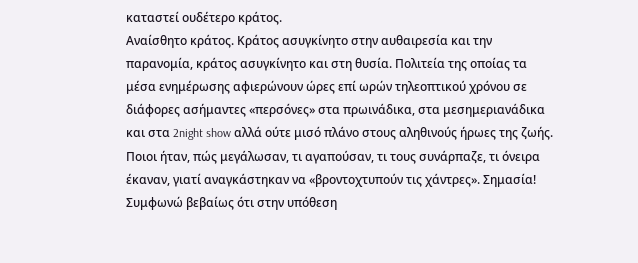καταστεί ουδέτερο κράτος.
Αναίσθητο κράτος. Κράτος ασυγκίνητο στην αυθαιρεσία και την παρανομία, κράτος ασυγκίνητο και στη θυσία. Πολιτεία της οποίας τα μέσα ενημέρωσης αφιερώνουν ώρες επί ωρών τηλεοπτικού χρόνου σε διάφορες ασήμαντες «περσόνες» στα πρωινάδικα, στα μεσημεριανάδικα και στα 2night show αλλά ούτε μισό πλάνο στους αληθινούς ήρωες της ζωής. Ποιοι ήταν, πώς μεγάλωσαν, τι αγαπούσαν, τι τους συνάρπαζε, τι όνειρα έκαναν, γιατί αναγκάστηκαν να «βροντοχτυπούν τις χάντρες». Σημασία!
Συμφωνώ βεβαίως ότι στην υπόθεση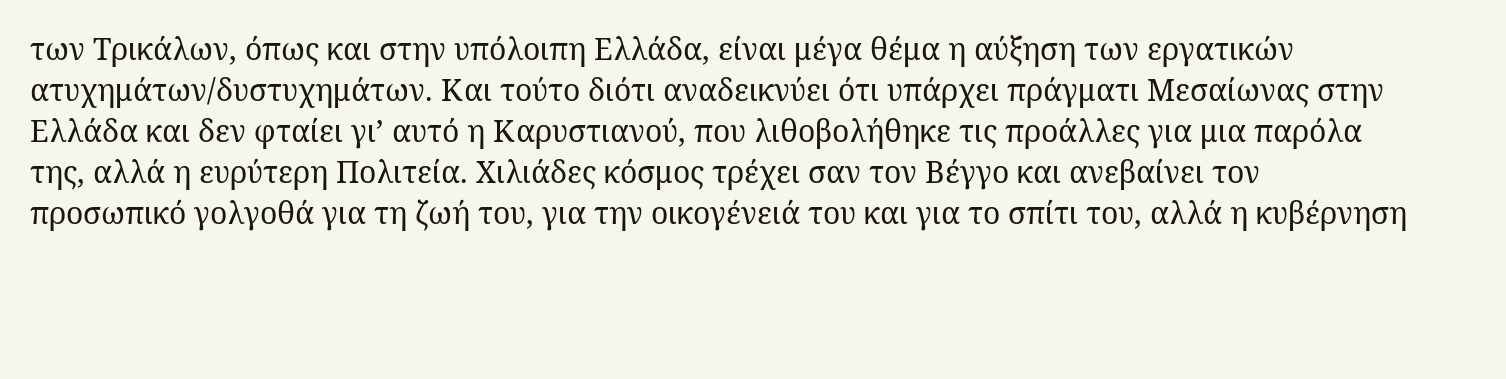των Τρικάλων, όπως και στην υπόλοιπη Ελλάδα, είναι μέγα θέμα η αύξηση των εργατικών ατυχημάτων/δυστυχημάτων. Και τούτο διότι αναδεικνύει ότι υπάρχει πράγματι Μεσαίωνας στην Ελλάδα και δεν φταίει γι’ αυτό η Καρυστιανού, που λιθοβολήθηκε τις προάλλες για μια παρόλα της, αλλά η ευρύτερη Πολιτεία. Χιλιάδες κόσμος τρέχει σαν τον Βέγγο και ανεβαίνει τον προσωπικό γολγοθά για τη ζωή του, για την οικογένειά του και για το σπίτι του, αλλά η κυβέρνηση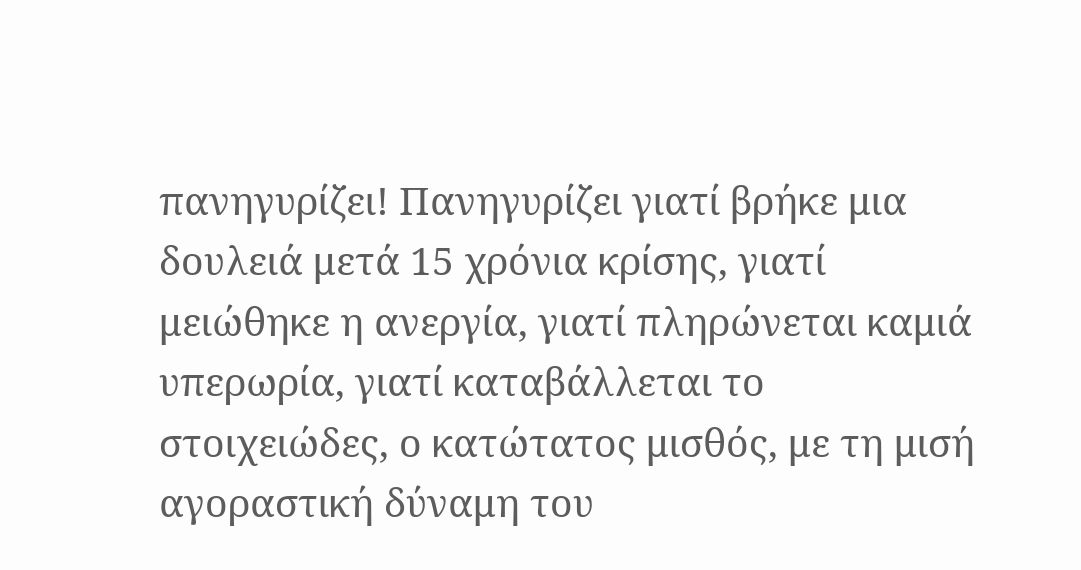πανηγυρίζει! Πανηγυρίζει γιατί βρήκε μια δουλειά μετά 15 χρόνια κρίσης, γιατί μειώθηκε η ανεργία, γιατί πληρώνεται καμιά υπερωρία, γιατί καταβάλλεται το στοιχειώδες, ο κατώτατος μισθός, με τη μισή αγοραστική δύναμη του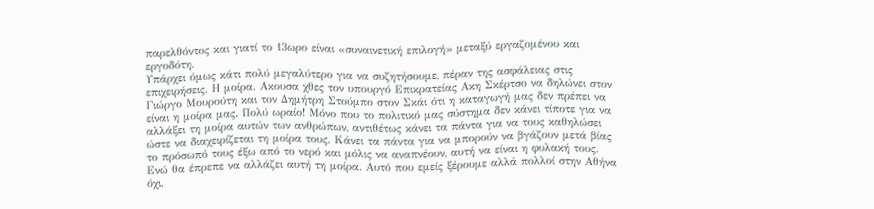παρελθόντος και γιατί το 13ωρο είναι «συναινετική επιλογή» μεταξύ εργαζομένου και εργοδότη.
Υπάρχει όμως κάτι πολύ μεγαλύτερο για να συζητήσουμε, πέραν της ασφάλειας στις επιχειρήσεις. Η μοίρα. Ακουσα χθες τον υπουργό Επικρατείας Ακη Σκέρτσο να δηλώνει στον Γιώργο Μουρούτη και τον Δημήτρη Στούμπο στον Σκάι ότι η καταγωγή μας δεν πρέπει να είναι η μοίρα μας. Πολύ ωραίο! Μόνο που το πολιτικό μας σύστημα δεν κάνει τίποτε για να αλλάξει τη μοίρα αυτών των ανθρώπων, αντιθέτως κάνει τα πάντα για να τους καθηλώσει ώστε να διαχειρίζεται τη μοίρα τους. Κάνει τα πάντα για να μπορούν να βγάζουν μετά βίας το πρόσωπό τους έξω από το νερό και μόλις να αναπνέουν, αυτή να είναι η φυλακή τους.
Ενώ θα έπρεπε να αλλάζει αυτή τη μοίρα. Αυτό που εμείς ξέρουμε αλλά πολλοί στην Αθήνα όχι,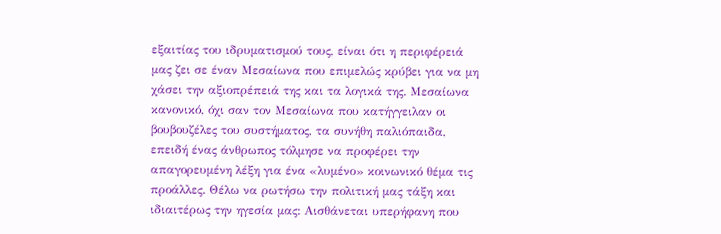εξαιτίας του ιδρυματισμού τους, είναι ότι η περιφέρειά μας ζει σε έναν Μεσαίωνα που επιμελώς κρύβει για να μη χάσει την αξιοπρέπειά της και τα λογικά της. Μεσαίωνα κανονικό, όχι σαν τον Μεσαίωνα που κατήγγειλαν οι βουβουζέλες του συστήματος, τα συνήθη παλιόπαιδα, επειδή ένας άνθρωπος τόλμησε να προφέρει την απαγορευμένη λέξη για ένα «λυμένο» κοινωνικό θέμα τις προάλλες. Θέλω να ρωτήσω την πολιτική μας τάξη και ιδιαιτέρως την ηγεσία μας: Αισθάνεται υπερήφανη που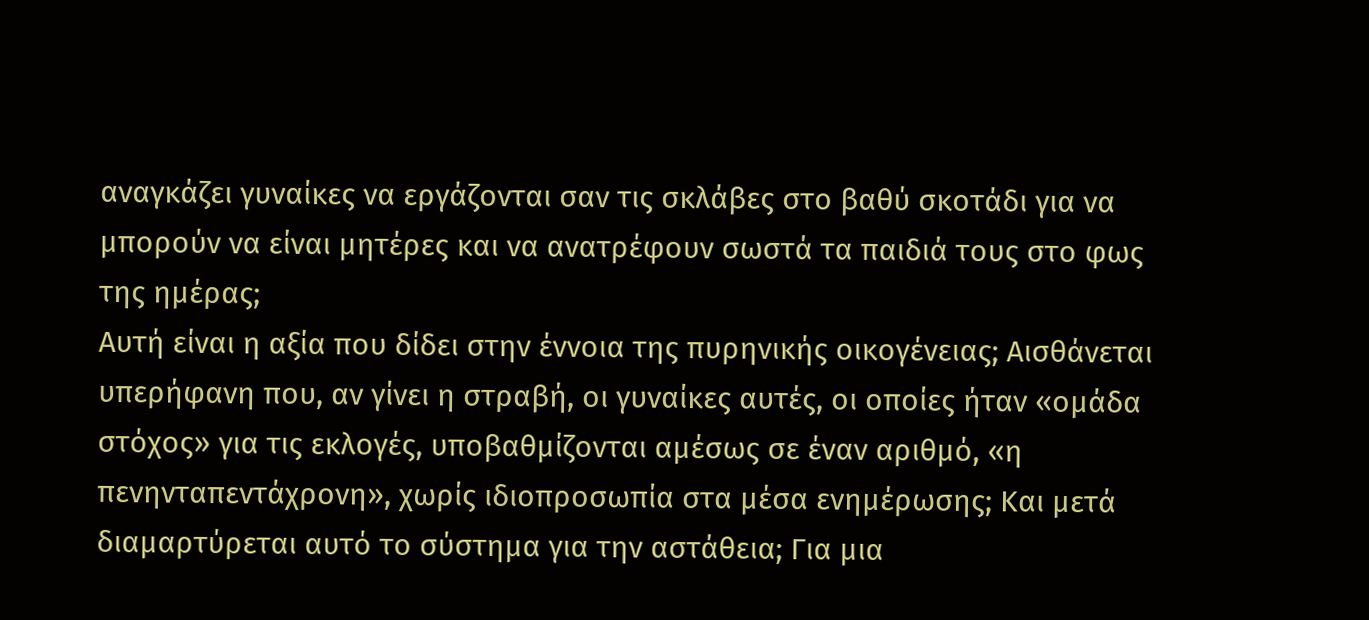αναγκάζει γυναίκες να εργάζονται σαν τις σκλάβες στο βαθύ σκοτάδι για να μπορούν να είναι μητέρες και να ανατρέφουν σωστά τα παιδιά τους στο φως της ημέρας;
Αυτή είναι η αξία που δίδει στην έννοια της πυρηνικής οικογένειας; Αισθάνεται υπερήφανη που, αν γίνει η στραβή, οι γυναίκες αυτές, οι οποίες ήταν «ομάδα στόχος» για τις εκλογές, υποβαθμίζονται αμέσως σε έναν αριθμό, «η πενηνταπεντάχρονη», χωρίς ιδιοπροσωπία στα μέσα ενημέρωσης; Και μετά διαμαρτύρεται αυτό το σύστημα για την αστάθεια; Για μια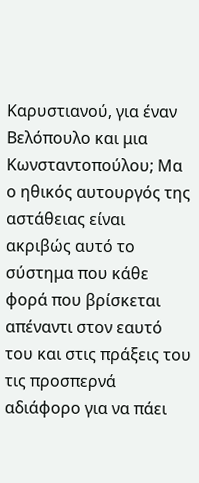Καρυστιανού, για έναν Βελόπουλο και μια Κωνσταντοπούλου; Μα ο ηθικός αυτουργός της αστάθειας είναι ακριβώς αυτό το σύστημα που κάθε φορά που βρίσκεται απέναντι στον εαυτό του και στις πράξεις του τις προσπερνά αδιάφορο για να πάει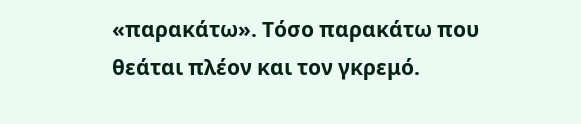«παρακάτω». Τόσο παρακάτω που θεάται πλέον και τον γκρεμό.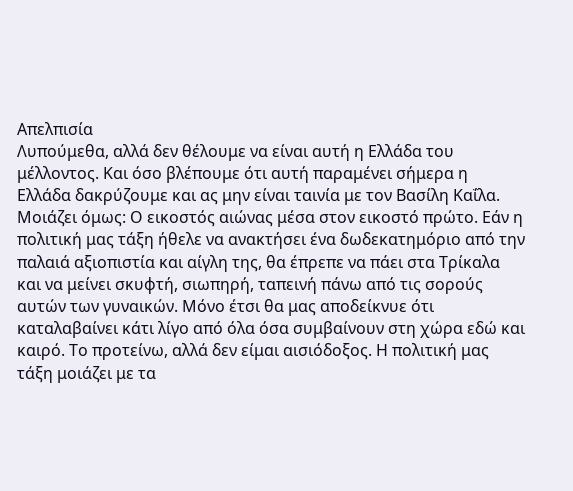Απελπισία
Λυπούμεθα, αλλά δεν θέλουμε να είναι αυτή η Ελλάδα του μέλλοντος. Και όσο βλέπουμε ότι αυτή παραμένει σήμερα η Ελλάδα δακρύζουμε και ας μην είναι ταινία με τον Βασίλη Καΐλα. Μοιάζει όμως: Ο εικοστός αιώνας μέσα στον εικοστό πρώτο. Εάν η πολιτική μας τάξη ήθελε να ανακτήσει ένα δωδεκατημόριο από την παλαιά αξιοπιστία και αίγλη της, θα έπρεπε να πάει στα Τρίκαλα και να μείνει σκυφτή, σιωπηρή, ταπεινή πάνω από τις σορούς αυτών των γυναικών. Μόνο έτσι θα μας αποδείκνυε ότι καταλαβαίνει κάτι λίγο από όλα όσα συμβαίνουν στη χώρα εδώ και καιρό. Το προτείνω, αλλά δεν είμαι αισιόδοξος. Η πολιτική μας τάξη μοιάζει με τα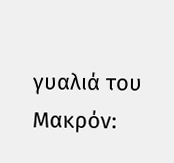γυαλιά του Μακρόν: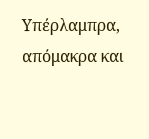Υπέρλαμπρα, απόμακρα και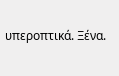υπεροπτικά. Ξένα.